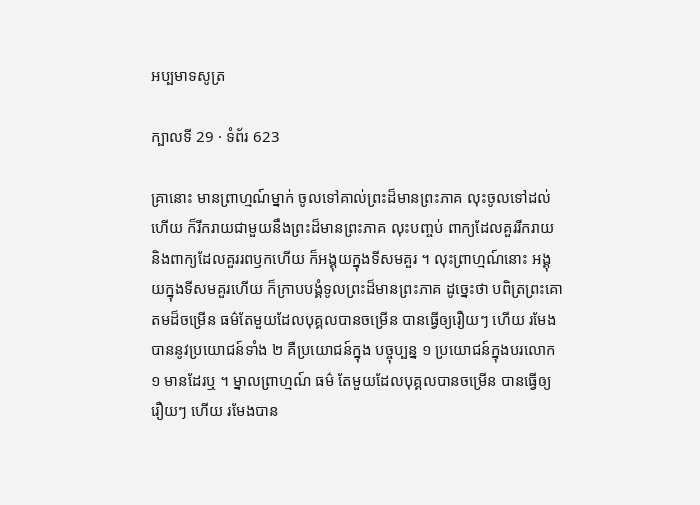អប្បមាទសូត្រ

ក្បាលទី 29 · ទំព័រ 623

គ្រានោះ មានព្រាហ្មណ៍ម្នាក់ ចូលទៅគាល់ព្រះដ៏មានព្រះភាគ លុះចូលទៅដល់ហើយ ក៏រីករាយជាមួយនឹងព្រះដ៏មានព្រះភាគ លុះបញ្ចប់ ពាក្យដែលគួររីករាយ និងពាក្យដែលគួររពឫកហើយ ក៏អង្គុយក្នុងទីសមគួរ ។ លុះព្រាហ្មណ៍នោះ អង្គុយក្នុងទីសមគួរហើយ ក៏ក្រាបបង្គំទូលព្រះដ៏មានព្រះភាគ ដូច្នេះថា បពិត្រព្រះគោតមដ៏ចម្រើន ធម៌តែមួយដែលបុគ្គលបានចម្រើន បានធ្វើឲ្យរឿយៗ ហើយ រមែងបាននូវប្រយោជន៍ទាំង ២ គឺប្រយោជន៍ក្នុង បច្ចុប្បន្ន ១ ប្រយោជន៍ក្នុងបរលោក ១ មានដែរឬ ។ ម្នាលព្រាហ្មណ៍ ធម៌ តែមួយដែលបុគ្គលបានចម្រើន បានធ្វើឲ្យរឿយៗ ហើយ រមែងបាន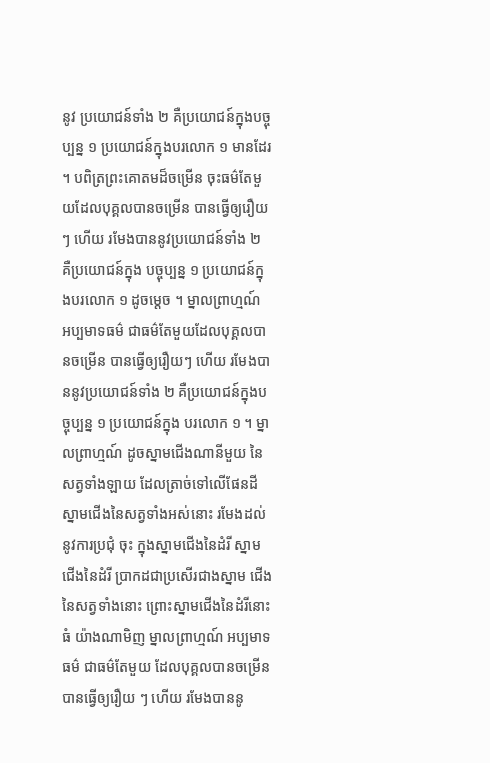នូវ ប្រយោជន៍ទាំង ២ គឺប្រយោជន៍ក្នុងបច្ចុប្បន្ន ១ ប្រយោជន៍ក្នុងបរលោក ១ មានដែរ ។ បពិត្រព្រះគោតមដ៏ចម្រើន ចុះធម៌តែមួយដែលបុគ្គលបានចម្រើន បានធ្វើឲ្យរឿយៗ ហើយ រមែងបាននូវប្រយោជន៍ទាំង ២ គឺប្រយោជន៍ក្នុង បច្ចុប្បន្ន ១ ប្រយោជន៍ក្នុងបរលោក ១ ដូចម្តេច ។ ម្នាលព្រាហ្មណ៍ អប្បមាទធម៌ ជាធម៌តែមួយដែលបុគ្គលបានចម្រើន បានធ្វើឲ្យរឿយៗ ហើយ រមែងបាននូវប្រយោជន៍ទាំង ២ គឺប្រយោជន៍ក្នុងបច្ចុប្បន្ន ១ ប្រយោជន៍ក្នុង បរលោក ១ ។ ម្នាលព្រាហ្មណ៍ ដូចស្នាមជើងណានីមួយ នៃសត្វទាំងឡាយ ដែលត្រាច់ទៅលើផែនដី ស្នាមជើងនៃសត្វទាំងអស់នោះ រមែងដល់នូវការប្រជុំ ចុះ ក្នុងស្នាមជើងនៃដំរី ស្នាមជើងនៃដំរី ប្រាកដជាប្រសើរជាងស្នាម ជើងនៃសត្វទាំងនោះ ព្រោះស្នាមជើងនៃដំរីនោះធំ យ៉ាងណាមិញ ម្នាលព្រាហ្មណ៍ អប្បមាទធម៌ ជាធម៌តែមួយ ដែលបុគ្គលបានចម្រើន បានធ្វើឲ្យរឿយ ៗ ហើយ រមែងបាននូ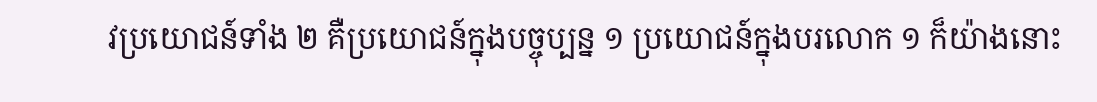វប្រយោជន៍ទាំង ២ គឺប្រយោជន៍ក្នុងបច្ចុប្បន្ន ១ ប្រយោជន៍ក្នុងបរលោក ១ ក៏យ៉ាងនោះ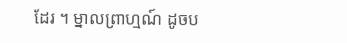ដែរ ។ ម្នាលព្រាហ្មណ៍ ដូចប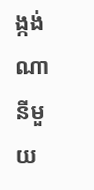ង្កង់ ណានីមួយ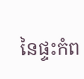នៃផ្ទះកំព